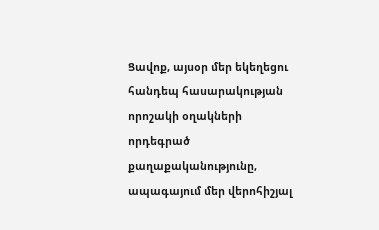Ցավոք, այսօր մեր եկեղեցու հանդեպ հասարակության որոշակի օղակների որդեգրած քաղաքականությունը, ապագայում մեր վերոհիշյալ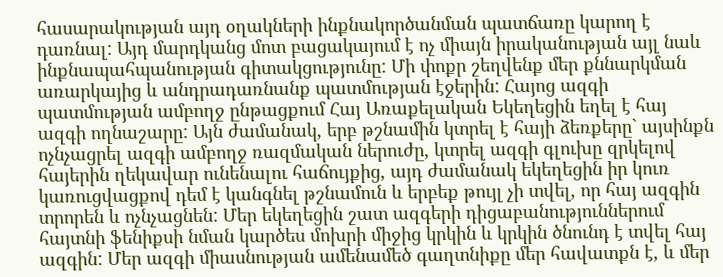հասարակության այդ օղակների ինքնակործանման պատճառը կարող է դառնալ: Այդ մարդկանց մոտ բացակայում է ոչ միայն իրականության այլ նաև ինքնապահպանության գիտակցությունը: Մի փոքր շեղվենք մեր քննարկման առարկայից և անդրադառնանք պատմության էջերին: Հայոց ազգի պատմության ամբողջ ընթացքում Հայ Առաքելական Եկեղեցին եղել է հայ ազգի ողնաշարը: Այն ժամանակ, երբ թշնամին կտրել է հայի ձեռքերը` այսինքն ոչնչացրել ազգի ամբողջ ռազմական ներուժը, կտրել ազգի գլուխը զրկելով հայերին ղեկավար ունենալու հաճույքից, այդ ժամանակ եկեղեցին իր կուռ կառուցվացքով դեմ է կանգնել թշնամուն և երբեք թույլ չի տվել, որ հայ ազգին տրորեն և ոչնչացնեն: Մեր եկեղեցին շատ ազգերի դիցաբանություններում հայտնի ֆենիքսի նման կարծես մոխրի միջից կրկին և կրկին ծնունդ է տվել հայ ազգին: Մեր ազգի միասնության ամենամեծ գաղտնիքը մեր հավատքն է, և մեր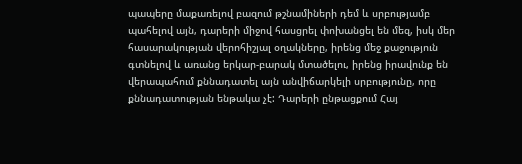պապերը մաքառելով բազում թշնամիների դեմ և սրբությամբ պահելով այն, դարերի միջով հասցրել փոխանցել են մեզ, իսկ մեր հասարակության վերոհիշյալ օղակները, իրենց մեջ քաջություն գտնելով և առանց երկար-բարակ մտածելու, իրենց իրավունք են վերապահում քննադատել այն անվիճարկելի սրբությունը, որը քննադատության ենթակա չէ: Դարերի ընթացքում Հայ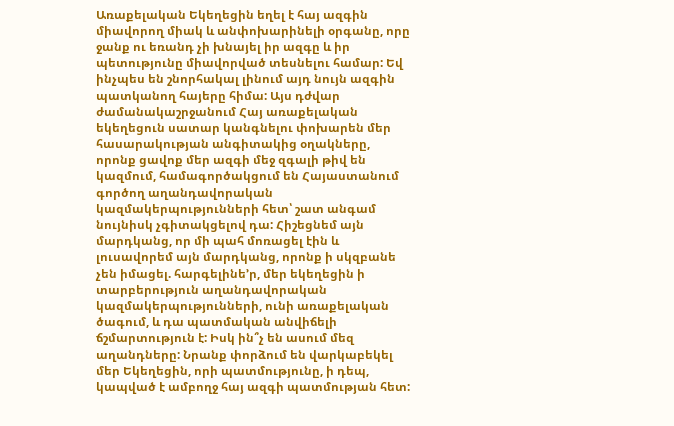Առաքելական Եկեղեցին եղել է հայ ազգին միավորող միակ և անփոխարինելի օրգանը, որը ջանք ու եռանդ չի խնայել իր ազգը և իր պետությունը միավորված տեսնելու համար: Եվ ինչպես են շնորհակալ լինում այդ նույն ազգին պատկանող հայերը հիմա: Այս դժվար ժամանակաշրջանում Հայ առաքելական եկեղեցուն սատար կանգնելու փոխարեն մեր հասարակության անգիտակից օղակները, որոնք ցավոք մեր ազգի մեջ զգալի թիվ են կազմում, համագործակցում են Հայաստանում գործող աղանդավորական կազմակերպությունների հետ՝ շատ անգամ նույնիսկ չգիտակցելով դա: Հիշեցնեմ այն մարդկանց, որ մի պահ մոռացել էին և լուսավորեմ այն մարդկանց, որոնք ի սկզբանե չեն իմացել. հարգելինե’ր, մեր եկեղեցին ի տարբերություն աղանդավորական կազմակերպությունների, ունի առաքելական ծագում, և դա պատմական անվիճելի ճշմարտություն է: Իսկ ին՞չ են ասում մեզ աղանդները: Նրանք փորձում են վարկաբեկել մեր Եկեղեցին, որի պատմությունը, ի դեպ, կապված է ամբողջ հայ ազգի պատմության հետ: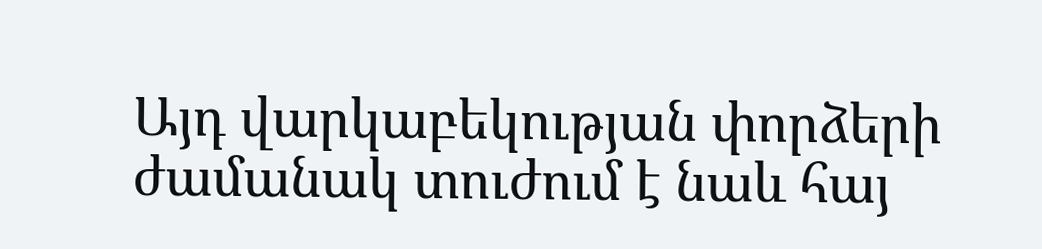Այդ վարկաբեկության փորձերի ժամանակ տուժում է նաև հայ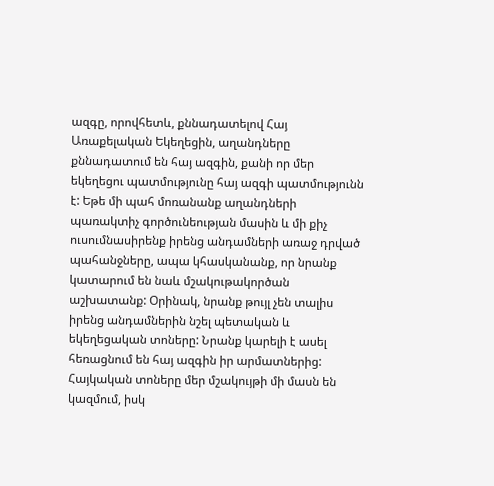ազգը, որովհետև, քննադատելով Հայ Առաքելական Եկեղեցին, աղանդները քննադատում են հայ ազգին, քանի որ մեր եկեղեցու պատմությունը հայ ազգի պատմությունն է: Եթե մի պահ մոռանանք աղանդների պառակտիչ գործունեության մասին և մի քիչ ուսումնասիրենք իրենց անդամների առաջ դրված պահանջները, ապա կհասկանանք, որ նրանք կատարում են նաև մշակութակործան աշխատանք: Օրինակ, նրանք թույլ չեն տալիս իրենց անդամներին նշել պետական և եկեղեցական տոները: Նրանք կարելի է ասել հեռացնում են հայ ազգին իր արմատներից: Հայկական տոները մեր մշակույթի մի մասն են կազմում, իսկ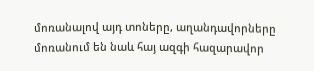մոռանալով այդ տոները, աղանդավորները մոռանում են նաև հայ ազգի հազարավոր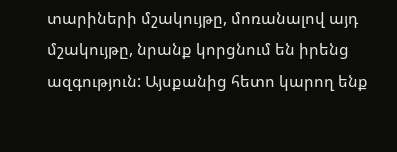տարիների մշակույթը, մոռանալով այդ մշակույթը, նրանք կորցնում են իրենց ազգություն: Այսքանից հետո կարող ենք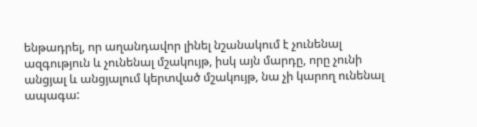ենթադրել, որ աղանդավոր լինել նշանակում է չունենալ ազգություն և չունենալ մշակույթ, իսկ այն մարդը, որը չունի անցյալ և անցյալում կերտված մշակույթ, նա չի կարող ունենալ ապագա: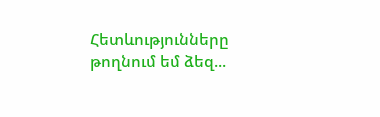Հետևությունները թողնում եմ ձեզ...